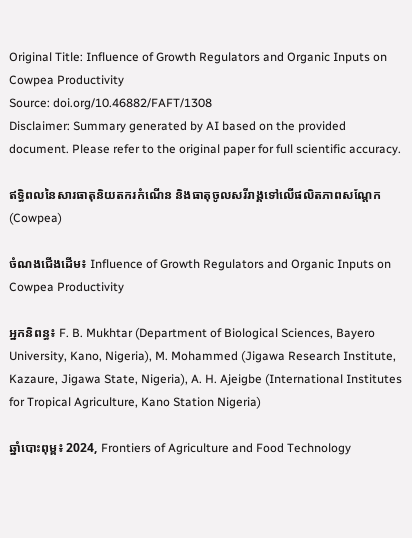Original Title: Influence of Growth Regulators and Organic Inputs on Cowpea Productivity
Source: doi.org/10.46882/FAFT/1308
Disclaimer: Summary generated by AI based on the provided document. Please refer to the original paper for full scientific accuracy.

ឥទ្ធិពលនៃសារធាតុនិយតករកំណើន និងធាតុចូលសរីរាង្គទៅលើផលិតភាពសណ្តែក (Cowpea)

ចំណងជើងដើម៖ Influence of Growth Regulators and Organic Inputs on Cowpea Productivity

អ្នកនិពន្ធ៖ F. B. Mukhtar (Department of Biological Sciences, Bayero University, Kano, Nigeria), M. Mohammed (Jigawa Research Institute, Kazaure, Jigawa State, Nigeria), A. H. Ajeigbe (International Institutes for Tropical Agriculture, Kano Station Nigeria)

ឆ្នាំបោះពុម្ព៖ 2024, Frontiers of Agriculture and Food Technology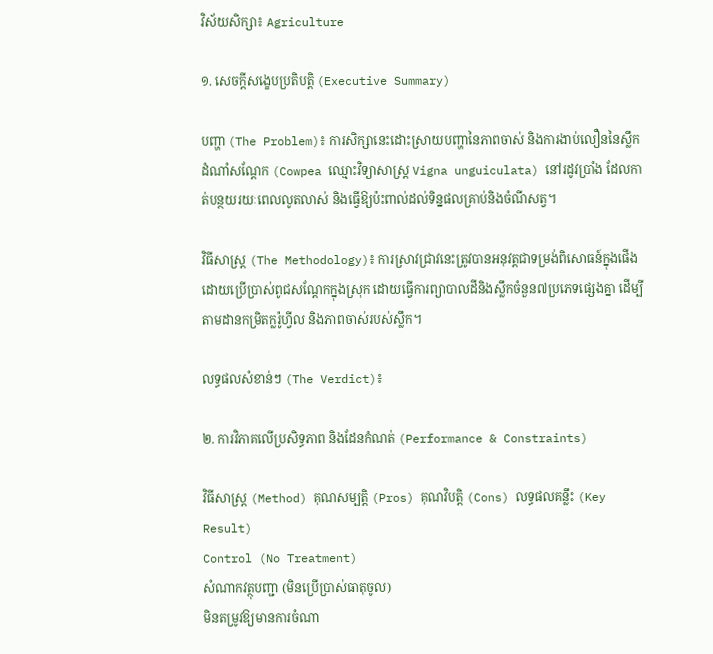វិស័យសិក្សា៖ Agriculture

១. សេចក្តីសង្ខេបប្រតិបត្តិ (Executive Summary)

បញ្ហា (The Problem)៖ ការសិក្សានេះដោះស្រាយបញ្ហានៃភាពចាស់ និងការងាប់លឿននៃស្លឹកដំណាំសណ្តែក (Cowpea ឈ្មោះវិទ្យាសាស្ត្រ Vigna unguiculata) នៅរដូវប្រាំង ដែលកាត់បន្ថយរយៈពេលលូតលាស់ និងធ្វើឱ្យប៉ះពាល់ដល់ទិន្នផលគ្រាប់និងចំណីសត្វ។

វិធីសាស្ត្រ (The Methodology)៖ ការស្រាវជ្រាវនេះត្រូវបានអនុវត្តជាទម្រង់ពិសោធន៍ក្នុងផើងដោយប្រើប្រាស់ពូជសណ្តែកក្នុងស្រុក ដោយធ្វើការព្យាបាលដីនិងស្លឹកចំនួន៧ប្រភេទផ្សេងគ្នា ដើម្បីតាមដានកម្រិតក្លរ៉ូហ្វីល និងភាពចាស់របស់ស្លឹក។

លទ្ធផលសំខាន់ៗ (The Verdict)៖

២. ការវិភាគលើប្រសិទ្ធភាព និងដែនកំណត់ (Performance & Constraints)

វិធីសាស្ត្រ (Method) គុណសម្បត្តិ (Pros) គុណវិបត្តិ (Cons) លទ្ធផលគន្លឹះ (Key Result)
Control (No Treatment)
សំណាកវត្ថុបញ្ជា (មិនប្រើប្រាស់ធាតុចូល)
មិនតម្រូវឱ្យមានការចំណា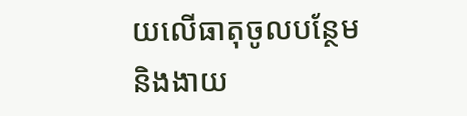យលើធាតុចូលបន្ថែម និងងាយ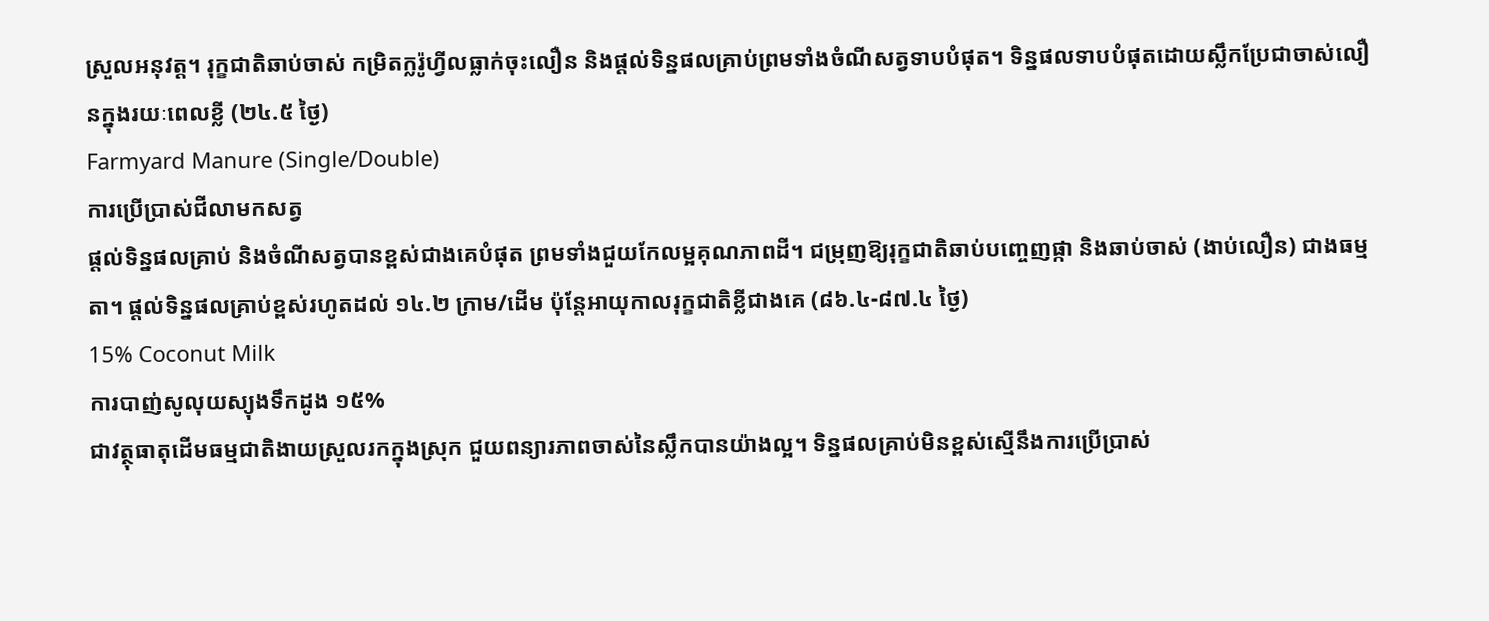ស្រួលអនុវត្ត។ រុក្ខជាតិឆាប់ចាស់ កម្រិតក្លរ៉ូហ្វីលធ្លាក់ចុះលឿន និងផ្តល់ទិន្នផលគ្រាប់ព្រមទាំងចំណីសត្វទាបបំផុត។ ទិន្នផលទាបបំផុតដោយស្លឹកប្រែជាចាស់លឿនក្នុងរយៈពេលខ្លី (២៤.៥ ថ្ងៃ)
Farmyard Manure (Single/Double)
ការប្រើប្រាស់ជីលាមកសត្វ
ផ្តល់ទិន្នផលគ្រាប់ និងចំណីសត្វបានខ្ពស់ជាងគេបំផុត ព្រមទាំងជួយកែលម្អគុណភាពដី។ ជម្រុញឱ្យរុក្ខជាតិឆាប់បញ្ចេញផ្កា និងឆាប់ចាស់ (ងាប់លឿន) ជាងធម្មតា។ ផ្តល់ទិន្នផលគ្រាប់ខ្ពស់រហូតដល់ ១៤.២ ក្រាម/ដើម ប៉ុន្តែអាយុកាលរុក្ខជាតិខ្លីជាងគេ (៨៦.៤-៨៧.៤ ថ្ងៃ)
15% Coconut Milk
ការបាញ់សូលុយស្យុងទឹកដូង ១៥%
ជាវត្ថុធាតុដើមធម្មជាតិងាយស្រួលរកក្នុងស្រុក ជួយពន្យារភាពចាស់នៃស្លឹកបានយ៉ាងល្អ។ ទិន្នផលគ្រាប់មិនខ្ពស់ស្មើនឹងការប្រើប្រាស់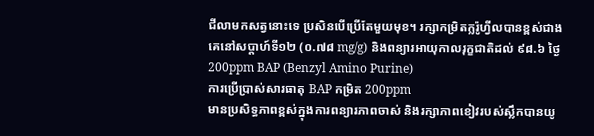ជីលាមកសត្វនោះទេ ប្រសិនបើប្រើតែមួយមុខ។ រក្សាកម្រិតក្លរ៉ូហ្វីលបានខ្ពស់ជាងគេនៅសប្តាហ៍ទី១២ (០.៧៨ mg/g) និងពន្យារអាយុកាលរុក្ខជាតិដល់ ៩៨.៦ ថ្ងៃ
200ppm BAP (Benzyl Amino Purine)
ការប្រើប្រាស់សារធាតុ BAP កម្រិត 200ppm
មានប្រសិទ្ធភាពខ្ពស់ក្នុងការពន្យារភាពចាស់ និងរក្សាភាពខៀវរបស់ស្លឹកបានយូ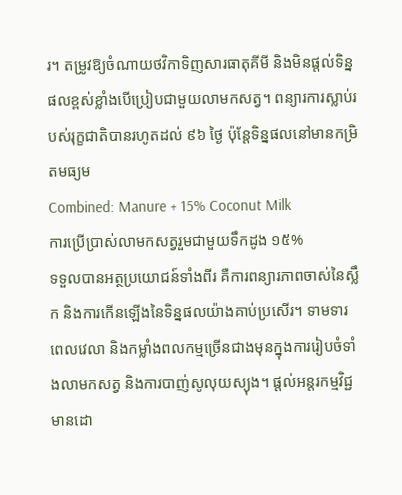រ។ តម្រូវឱ្យចំណាយថវិកាទិញសារធាតុគីមី និងមិនផ្តល់ទិន្នផលខ្ពស់ខ្លាំងបើប្រៀបជាមួយលាមកសត្វ។ ពន្យារការស្លាប់របស់រុក្ខជាតិបានរហូតដល់ ៩៦ ថ្ងៃ ប៉ុន្តែទិន្នផលនៅមានកម្រិតមធ្យម
Combined: Manure + 15% Coconut Milk
ការប្រើប្រាស់លាមកសត្វរួមជាមួយទឹកដូង ១៥%
ទទួលបានអត្ថប្រយោជន៍ទាំងពីរ គឺការពន្យារភាពចាស់នៃស្លឹក និងការកើនឡើងនៃទិន្នផលយ៉ាងគាប់ប្រសើរ។ ទាមទារពេលវេលា និងកម្លាំងពលកម្មច្រើនជាងមុនក្នុងការរៀបចំទាំងលាមកសត្វ និងការបាញ់សូលុយស្យុង។ ផ្តល់អន្តរកម្មវិជ្ជមានដោ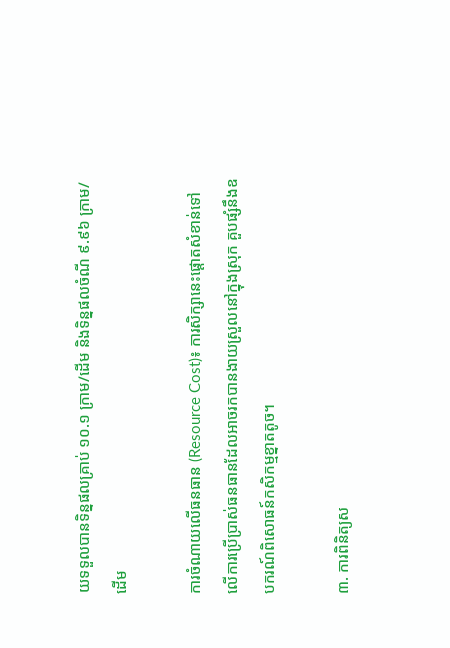យទទួលបានទិន្នផលគ្រាប់ ១០.១ ក្រាម/ដើម និងទិន្នផលចំណី ៩.៩៦ ក្រាម/ដើម

ការចំណាយលើធនធាន (Resource Cost)៖ ការសិក្សានេះផ្តោតសំខាន់ទៅលើការប្រើប្រាស់ធនធានដែលអាចរកបានងាយស្រួលនៅក្នុងស្រុក គួបផ្សំនឹងឧបករណ៍ពិសោធន៍កសិកម្មខ្នាតតូច។

៣. ការពិនិត្យស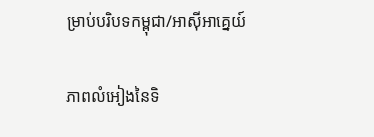ម្រាប់បរិបទកម្ពុជា/អាស៊ីអាគ្នេយ៍

ភាពលំអៀងនៃទិ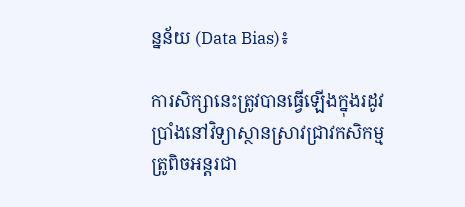ន្នន័យ (Data Bias)៖

ការសិក្សានេះត្រូវបានធ្វើឡើងក្នុងរដូវប្រាំងនៅវិទ្យាស្ថានស្រាវជ្រាវកសិកម្មត្រូពិចអន្តរជា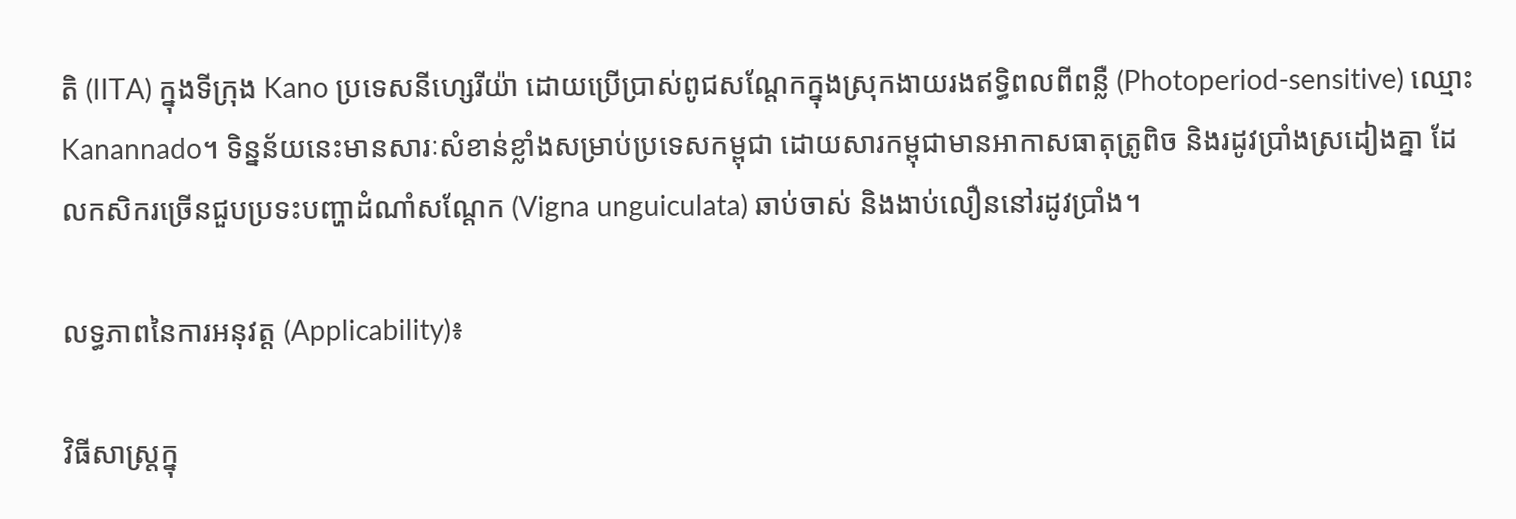តិ (IITA) ក្នុងទីក្រុង Kano ប្រទេសនីហ្សេរីយ៉ា ដោយប្រើប្រាស់ពូជសណ្តែកក្នុងស្រុកងាយរងឥទ្ធិពលពីពន្លឺ (Photoperiod-sensitive) ឈ្មោះ Kanannado។ ទិន្នន័យនេះមានសារៈសំខាន់ខ្លាំងសម្រាប់ប្រទេសកម្ពុជា ដោយសារកម្ពុជាមានអាកាសធាតុត្រូពិច និងរដូវប្រាំងស្រដៀងគ្នា ដែលកសិករច្រើនជួបប្រទះបញ្ហាដំណាំសណ្តែក (Vigna unguiculata) ឆាប់ចាស់ និងងាប់លឿននៅរដូវប្រាំង។

លទ្ធភាពនៃការអនុវត្ត (Applicability)៖

វិធីសាស្ត្រក្នុ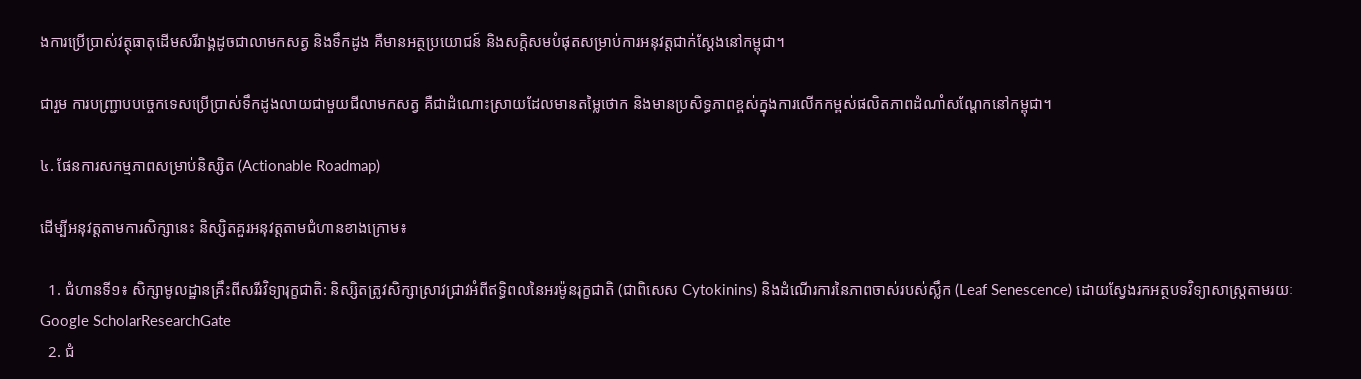ងការប្រើប្រាស់វត្ថុធាតុដើមសរីរាង្គដូចជាលាមកសត្វ និងទឹកដូង គឺមានអត្ថប្រយោជន៍ និងសក្តិសមបំផុតសម្រាប់ការអនុវត្តជាក់ស្តែងនៅកម្ពុជា។

ជារួម ការបញ្ជ្រាបបច្ចេកទេសប្រើប្រាស់ទឹកដូងលាយជាមួយជីលាមកសត្វ គឺជាដំណោះស្រាយដែលមានតម្លៃថោក និងមានប្រសិទ្ធភាពខ្ពស់ក្នុងការលើកកម្ពស់ផលិតភាពដំណាំសណ្តែកនៅកម្ពុជា។

៤. ផែនការសកម្មភាពសម្រាប់និស្សិត (Actionable Roadmap)

ដើម្បីអនុវត្តតាមការសិក្សានេះ និស្សិតគួរអនុវត្តតាមជំហានខាងក្រោម៖

  1. ជំហានទី១៖ សិក្សាមូលដ្ឋានគ្រឹះពីសរីរវិទ្យារុក្ខជាតិ: និស្សិតត្រូវសិក្សាស្រាវជ្រាវអំពីឥទ្ធិពលនៃអរម៉ូនរុក្ខជាតិ (ជាពិសេស Cytokinins) និងដំណើរការនៃភាពចាស់របស់ស្លឹក (Leaf Senescence) ដោយស្វែងរកអត្ថបទវិទ្យាសាស្ត្រតាមរយៈ Google ScholarResearchGate
  2. ជំ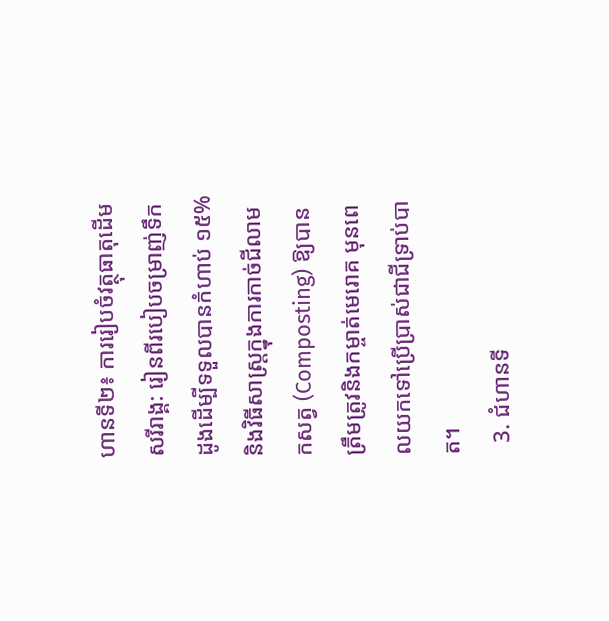ហានទី២៖ ការរៀបចំវត្ថុធាតុដើមសរីរាង្គ: រៀនពីរបៀបចម្រាញ់ទឹកដូងដើម្បីទទួលបានកំហាប់ ១៥% និងវិធីសាស្ត្រក្នុងការកាច់ជីលាមកសត្វ (Composting) ឱ្យបានត្រឹមត្រូវនិងកម្ចាត់មេរោគ មុនពេលយកទៅប្រើប្រាស់ជាជីទ្រាប់បាត។
  3. ជំហានទី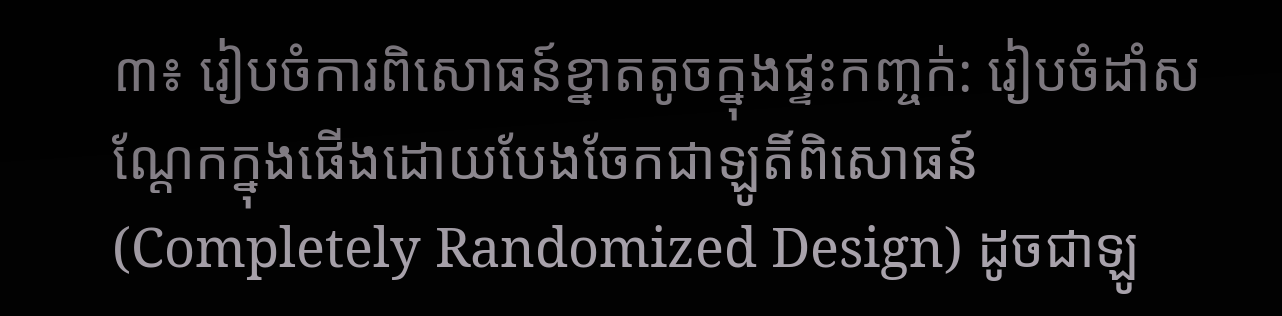៣៖ រៀបចំការពិសោធន៍ខ្នាតតូចក្នុងផ្ទះកញ្ចក់: រៀបចំដាំសណ្តែកក្នុងផើងដោយបែងចែកជាឡូតិ៍ពិសោធន៍ (Completely Randomized Design) ដូចជាឡូ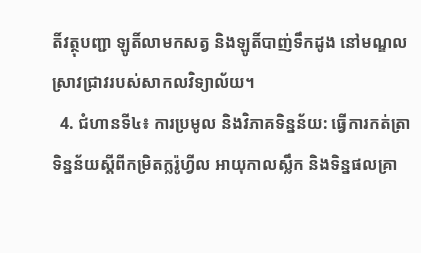តិ៍វត្ថុបញ្ជា ឡូតិ៍លាមកសត្វ និងឡូតិ៍បាញ់ទឹកដូង នៅមណ្ឌលស្រាវជ្រាវរបស់សាកលវិទ្យាល័យ។
  4. ជំហានទី៤៖ ការប្រមូល និងវិភាគទិន្នន័យ: ធ្វើការកត់ត្រាទិន្នន័យស្តីពីកម្រិតក្លរ៉ូហ្វីល អាយុកាលស្លឹក និងទិន្នផលគ្រា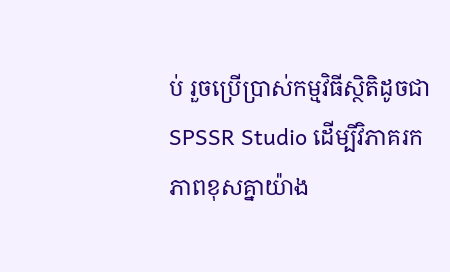ប់ រួចប្រើប្រាស់កម្មវិធីស្ថិតិដូចជា SPSSR Studio ដើម្បីវិភាគរកភាពខុសគ្នាយ៉ាង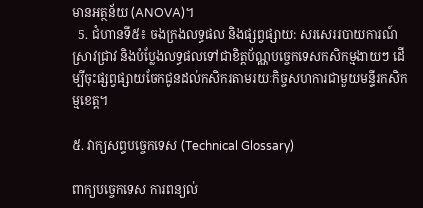មានអត្ថន័យ (ANOVA)។
  5. ជំហានទី៥៖ ចងក្រងលទ្ធផល និងផ្សព្វផ្សាយ: សរសេររបាយការណ៍ស្រាវជ្រាវ និងបំប្លែងលទ្ធផលទៅជាខិត្តប័ណ្ណបច្ចេកទេសកសិកម្មងាយៗ ដើម្បីចុះផ្សព្វផ្សាយចែកជូនដល់កសិករតាមរយៈកិច្ចសហការជាមួយមន្ទីរកសិកម្មខេត្ត។

៥. វាក្យសព្ទបច្ចេកទេស (Technical Glossary)

ពាក្យបច្ចេកទេស ការពន្យល់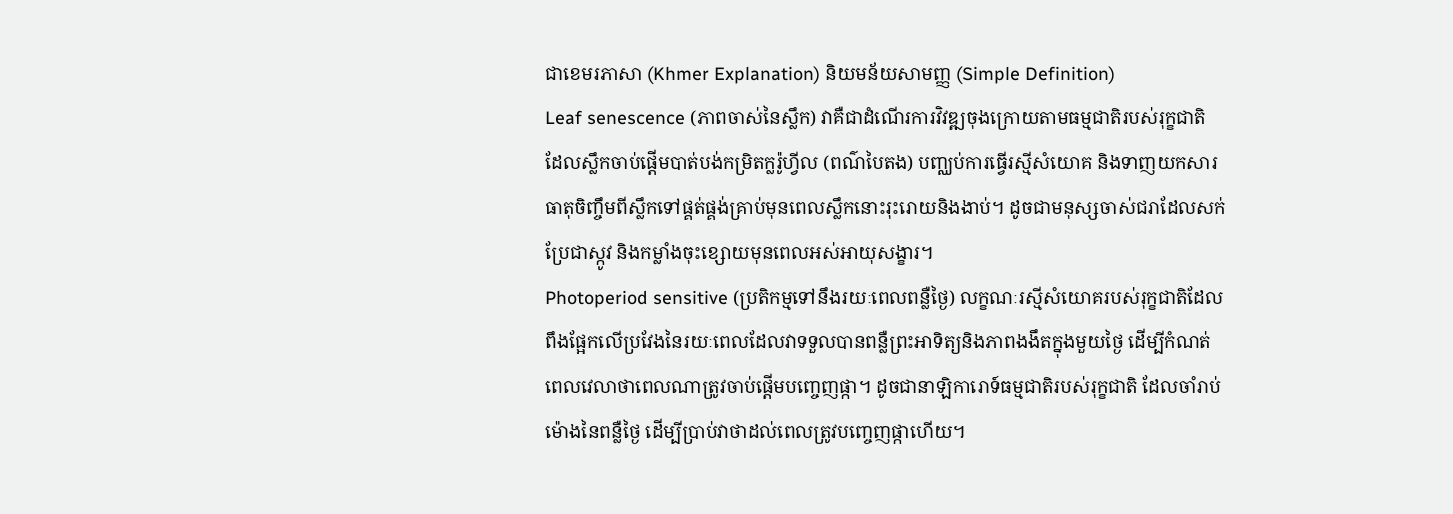ជាខេមរភាសា (Khmer Explanation) និយមន័យសាមញ្ញ (Simple Definition)
Leaf senescence (ភាពចាស់នៃស្លឹក) វាគឺជាដំណើរការវិវឌ្ឍចុងក្រោយតាមធម្មជាតិរបស់រុក្ខជាតិ ដែលស្លឹកចាប់ផ្តើមបាត់បង់កម្រិតក្លរ៉ូហ្វីល (ពណ៌បៃតង) បញ្ឈប់ការធ្វើរស្មីសំយោគ និងទាញយកសារធាតុចិញ្ចឹមពីស្លឹកទៅផ្គត់ផ្គង់គ្រាប់មុនពេលស្លឹកនោះរុះរោយនិងងាប់។ ដូចជាមនុស្សចាស់ជរាដែលសក់ប្រែជាស្កូវ និងកម្លាំងចុះខ្សោយមុនពេលអស់អាយុសង្ខារ។
Photoperiod sensitive (ប្រតិកម្មទៅនឹងរយៈពេលពន្លឺថ្ងៃ) លក្ខណៈរស្មីសំយោគរបស់រុក្ខជាតិដែលពឹងផ្អែកលើប្រវែងនៃរយៈពេលដែលវាទទួលបានពន្លឺព្រះអាទិត្យនិងភាពងងឹតក្នុងមួយថ្ងៃ ដើម្បីកំណត់ពេលវេលាថាពេលណាត្រូវចាប់ផ្តើមបញ្ចេញផ្កា។ ដូចជានាឡិការោទ៍ធម្មជាតិរបស់រុក្ខជាតិ ដែលចាំរាប់ម៉ោងនៃពន្លឺថ្ងៃ ដើម្បីប្រាប់វាថាដល់ពេលត្រូវបញ្ចេញផ្កាហើយ។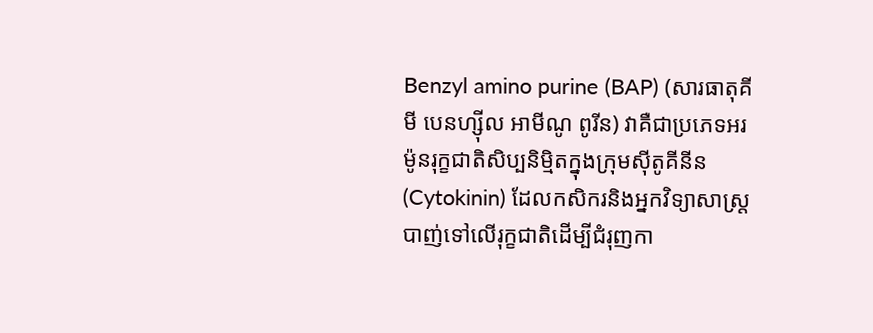Benzyl amino purine (BAP) (សារធាតុគីមី បេនហ្ស៊ីល អាមីណូ ពូរីន) វាគឺជាប្រភេទអរម៉ូនរុក្ខជាតិសិប្បនិម្មិតក្នុងក្រុមស៊ីតូគីនីន (Cytokinin) ដែលកសិករនិងអ្នកវិទ្យាសាស្ត្របាញ់ទៅលើរុក្ខជាតិដើម្បីជំរុញកា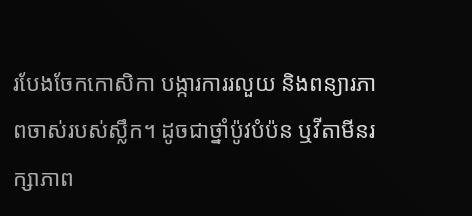របែងចែកកោសិកា បង្ការការរលួយ និងពន្យារភាពចាស់របស់ស្លឹក។ ដូចជាថ្នាំប៉ូវបំប៉ន ឬវីតាមីនរក្សាភាព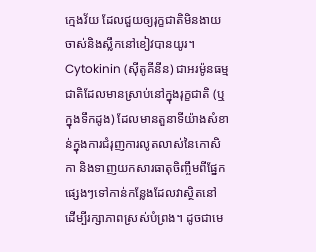ក្មេងវ័យ ដែលជួយឲ្យរុក្ខជាតិមិនងាយចាស់និងស្លឹកនៅខៀវបានយូរ។
Cytokinin (ស៊ីតូគីនីន) ជាអរម៉ូនធម្មជាតិដែលមានស្រាប់នៅក្នុងរុក្ខជាតិ (ឬក្នុងទឹកដូង) ដែលមានតួនាទីយ៉ាងសំខាន់ក្នុងការជំរុញការលូតលាស់នៃកោសិកា និងទាញយកសារធាតុចិញ្ចឹមពីផ្នែកផ្សេងៗទៅកាន់កន្លែងដែលវាស្ថិតនៅ ដើម្បីរក្សាភាពស្រស់បំព្រង។ ដូចជាមេ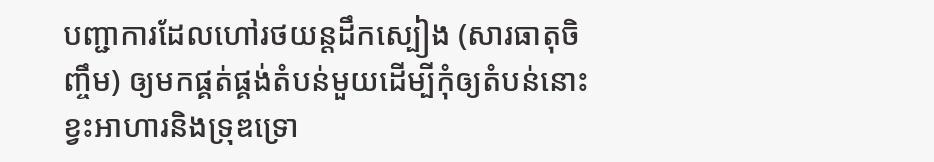បញ្ជាការដែលហៅរថយន្តដឹកស្បៀង (សារធាតុចិញ្ចឹម) ឲ្យមកផ្គត់ផ្គង់តំបន់មួយដើម្បីកុំឲ្យតំបន់នោះខ្វះអាហារនិងទ្រុឌទ្រោ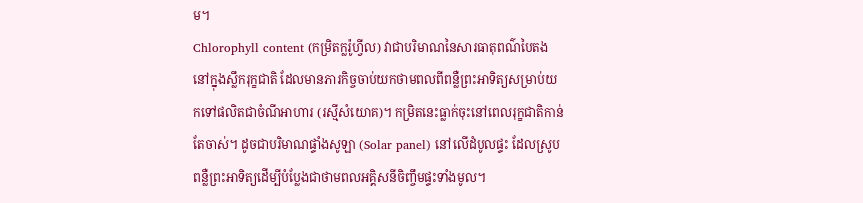ម។
Chlorophyll content (កម្រិតក្លរ៉ូហ្វីល) វាជាបរិមាណនៃសារធាតុពណ៌បៃតងនៅក្នុងស្លឹករុក្ខជាតិ ដែលមានភារកិច្ចចាប់យកថាមពលពីពន្លឺព្រះអាទិត្យសម្រាប់យកទៅផលិតជាចំណីអាហារ (រស្មីសំយោគ)។ កម្រិតនេះធ្លាក់ចុះនៅពេលរុក្ខជាតិកាន់តែចាស់។ ដូចជាបរិមាណផ្ទាំងសូឡា (Solar panel) នៅលើដំបូលផ្ទះ ដែលស្រូបពន្លឺព្រះអាទិត្យដើម្បីបំប្លែងជាថាមពលអគ្គិសនីចិញ្ចឹមផ្ទះទាំងមូល។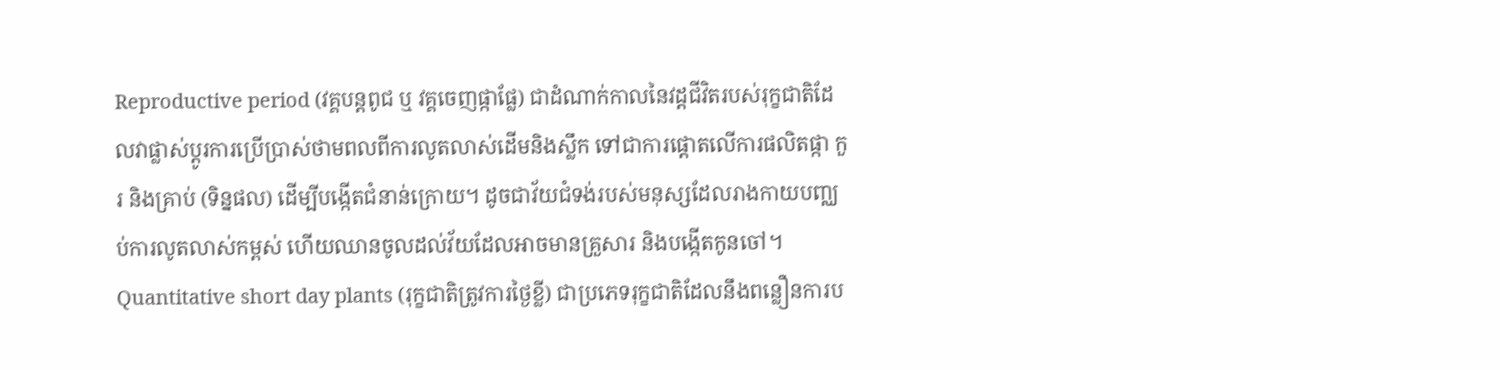Reproductive period (វគ្គបន្តពូជ ឬ វគ្គចេញផ្កាផ្លែ) ជាដំណាក់កាលនៃវដ្តជីវិតរបស់រុក្ខជាតិដែលវាផ្លាស់ប្តូរការប្រើប្រាស់ថាមពលពីការលូតលាស់ដើមនិងស្លឹក ទៅជាការផ្តោតលើការផលិតផ្កា កួរ និងគ្រាប់ (ទិន្នផល) ដើម្បីបង្កើតជំនាន់ក្រោយ។ ដូចជាវ័យជំទង់របស់មនុស្សដែលរាងកាយបញ្ឈប់ការលូតលាស់កម្ពស់ ហើយឈានចូលដល់វ័យដែលអាចមានគ្រួសារ និងបង្កើតកូនចៅ។
Quantitative short day plants (រុក្ខជាតិត្រូវការថ្ងៃខ្លី) ជាប្រភេទរុក្ខជាតិដែលនឹងពន្លឿនការប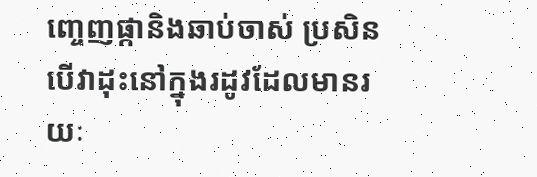ញ្ចេញផ្កានិងឆាប់ចាស់ ប្រសិនបើវាដុះនៅក្នុងរដូវដែលមានរយៈ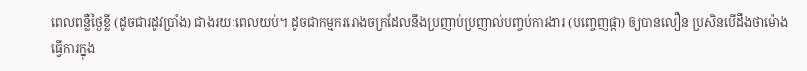ពេលពន្លឺថ្ងៃខ្លី (ដូចជារដូវប្រាំង) ជាងរយៈពេលយប់។ ដូចជាកម្មកររោងចក្រដែលនឹងប្រញាប់ប្រញាល់បញ្ចប់ការងារ (បញ្ចេញផ្កា) ឲ្យបានលឿន ប្រសិនបើដឹងថាម៉ោងធ្វើការក្នុង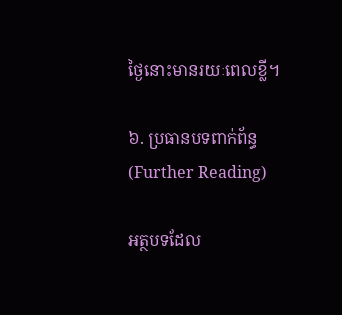ថ្ងៃនោះមានរយៈពេលខ្លី។

៦. ប្រធានបទពាក់ព័ន្ធ (Further Reading)

អត្ថបទដែល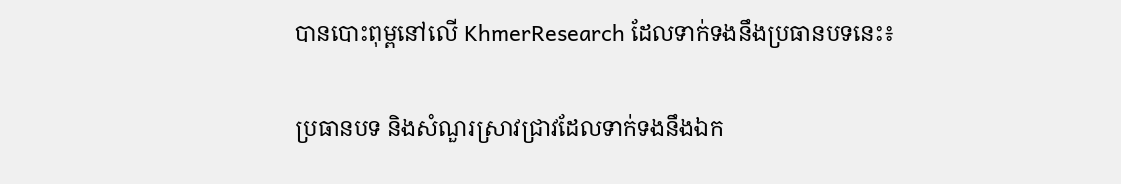បានបោះពុម្ពនៅលើ KhmerResearch ដែលទាក់ទងនឹងប្រធានបទនេះ៖

ប្រធានបទ និងសំណួរស្រាវជ្រាវដែលទាក់ទងនឹងឯក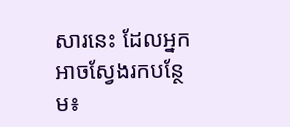សារនេះ ដែលអ្នកអាចស្វែងរកបន្ថែម៖